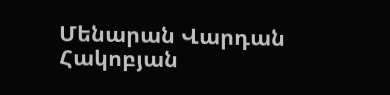Մենարան Վարդան Հակոբյան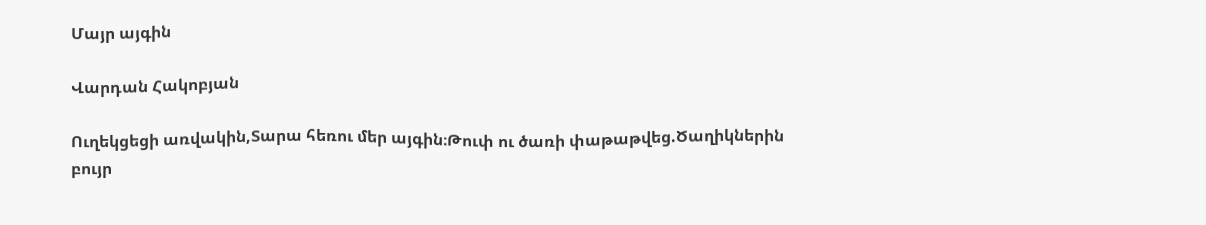Մայր այգին

Վարդան Հակոբյան

Ուղեկցեցի առվակին,Տարա հեռու մեր այգին։Թուփ ու ծառի փաթաթվեց.Ծաղիկներին բույր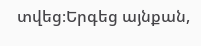տվեց։Երգեց այնքան,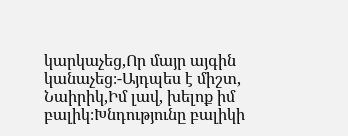կարկաչեց,Որ մայր այգին կանաչեց։-Այդպես է միշտ, Նաիրիկ,Իմ լավ, խելոք իմ բալիկ։Խնդությունը բալիկի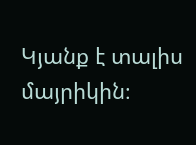Կյանք է տալիս մայրիկին։